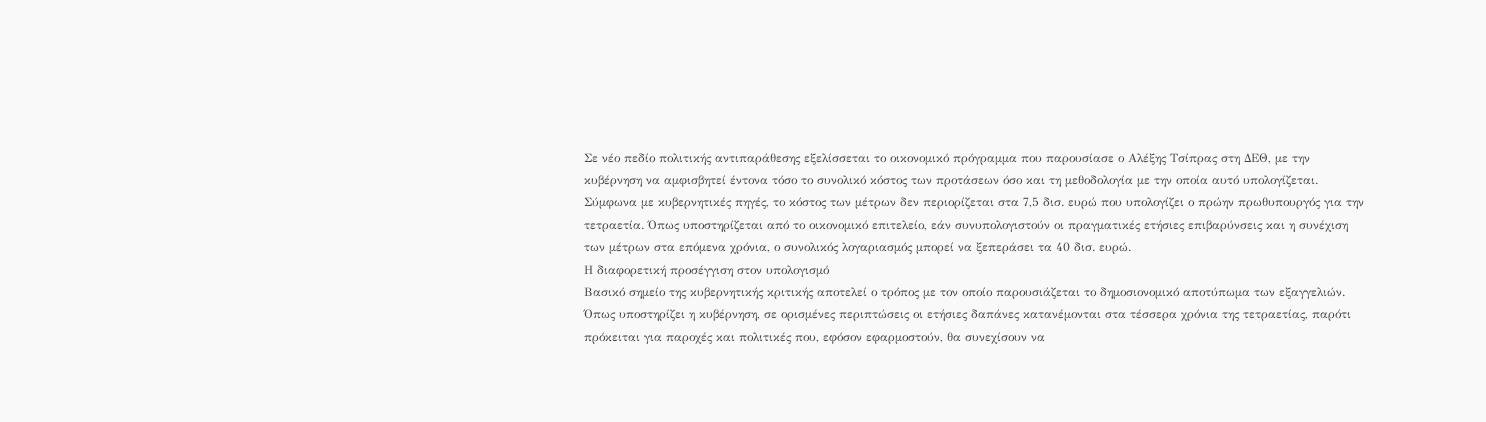Σε νέο πεδίο πολιτικής αντιπαράθεσης εξελίσσεται το οικονομικό πρόγραμμα που παρουσίασε ο Αλέξης Τσίπρας στη ΔΕΘ, με την κυβέρνηση να αμφισβητεί έντονα τόσο το συνολικό κόστος των προτάσεων όσο και τη μεθοδολογία με την οποία αυτό υπολογίζεται.
Σύμφωνα με κυβερνητικές πηγές, το κόστος των μέτρων δεν περιορίζεται στα 7,5 δισ. ευρώ που υπολογίζει ο πρώην πρωθυπουργός για την τετραετία. Όπως υποστηρίζεται από το οικονομικό επιτελείο, εάν συνυπολογιστούν οι πραγματικές ετήσιες επιβαρύνσεις και η συνέχιση των μέτρων στα επόμενα χρόνια, ο συνολικός λογαριασμός μπορεί να ξεπεράσει τα 40 δισ. ευρώ.
Η διαφορετική προσέγγιση στον υπολογισμό
Βασικό σημείο της κυβερνητικής κριτικής αποτελεί ο τρόπος με τον οποίο παρουσιάζεται το δημοσιονομικό αποτύπωμα των εξαγγελιών.
Όπως υποστηρίζει η κυβέρνηση, σε ορισμένες περιπτώσεις οι ετήσιες δαπάνες κατανέμονται στα τέσσερα χρόνια της τετραετίας, παρότι πρόκειται για παροχές και πολιτικές που, εφόσον εφαρμοστούν, θα συνεχίσουν να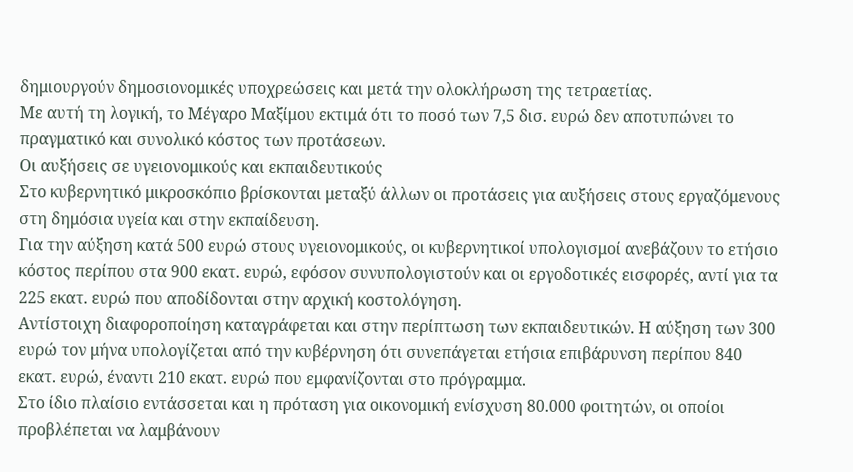δημιουργούν δημοσιονομικές υποχρεώσεις και μετά την ολοκλήρωση της τετραετίας.
Με αυτή τη λογική, το Μέγαρο Μαξίμου εκτιμά ότι το ποσό των 7,5 δισ. ευρώ δεν αποτυπώνει το πραγματικό και συνολικό κόστος των προτάσεων.
Οι αυξήσεις σε υγειονομικούς και εκπαιδευτικούς
Στο κυβερνητικό μικροσκόπιο βρίσκονται μεταξύ άλλων οι προτάσεις για αυξήσεις στους εργαζόμενους στη δημόσια υγεία και στην εκπαίδευση.
Για την αύξηση κατά 500 ευρώ στους υγειονομικούς, οι κυβερνητικοί υπολογισμοί ανεβάζουν το ετήσιο κόστος περίπου στα 900 εκατ. ευρώ, εφόσον συνυπολογιστούν και οι εργοδοτικές εισφορές, αντί για τα 225 εκατ. ευρώ που αποδίδονται στην αρχική κοστολόγηση.
Αντίστοιχη διαφοροποίηση καταγράφεται και στην περίπτωση των εκπαιδευτικών. Η αύξηση των 300 ευρώ τον μήνα υπολογίζεται από την κυβέρνηση ότι συνεπάγεται ετήσια επιβάρυνση περίπου 840 εκατ. ευρώ, έναντι 210 εκατ. ευρώ που εμφανίζονται στο πρόγραμμα.
Στο ίδιο πλαίσιο εντάσσεται και η πρόταση για οικονομική ενίσχυση 80.000 φοιτητών, οι οποίοι προβλέπεται να λαμβάνουν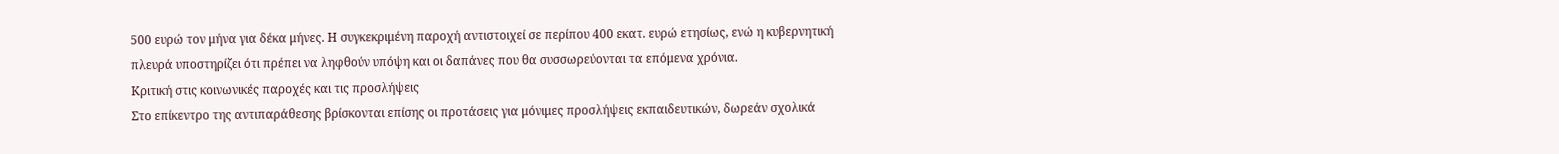500 ευρώ τον μήνα για δέκα μήνες. Η συγκεκριμένη παροχή αντιστοιχεί σε περίπου 400 εκατ. ευρώ ετησίως, ενώ η κυβερνητική πλευρά υποστηρίζει ότι πρέπει να ληφθούν υπόψη και οι δαπάνες που θα συσσωρεύονται τα επόμενα χρόνια.
Κριτική στις κοινωνικές παροχές και τις προσλήψεις
Στο επίκεντρο της αντιπαράθεσης βρίσκονται επίσης οι προτάσεις για μόνιμες προσλήψεις εκπαιδευτικών, δωρεάν σχολικά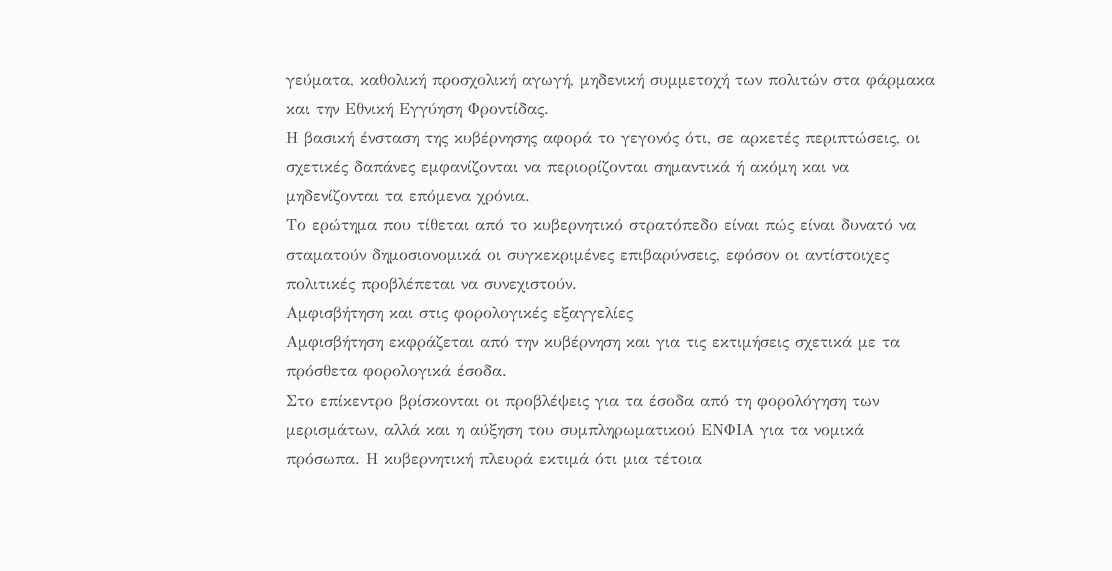γεύματα, καθολική προσχολική αγωγή, μηδενική συμμετοχή των πολιτών στα φάρμακα και την Εθνική Εγγύηση Φροντίδας.
Η βασική ένσταση της κυβέρνησης αφορά το γεγονός ότι, σε αρκετές περιπτώσεις, οι σχετικές δαπάνες εμφανίζονται να περιορίζονται σημαντικά ή ακόμη και να μηδενίζονται τα επόμενα χρόνια.
Το ερώτημα που τίθεται από το κυβερνητικό στρατόπεδο είναι πώς είναι δυνατό να σταματούν δημοσιονομικά οι συγκεκριμένες επιβαρύνσεις, εφόσον οι αντίστοιχες πολιτικές προβλέπεται να συνεχιστούν.
Αμφισβήτηση και στις φορολογικές εξαγγελίες
Αμφισβήτηση εκφράζεται από την κυβέρνηση και για τις εκτιμήσεις σχετικά με τα πρόσθετα φορολογικά έσοδα.
Στο επίκεντρο βρίσκονται οι προβλέψεις για τα έσοδα από τη φορολόγηση των μερισμάτων, αλλά και η αύξηση του συμπληρωματικού ΕΝΦΙΑ για τα νομικά πρόσωπα. Η κυβερνητική πλευρά εκτιμά ότι μια τέτοια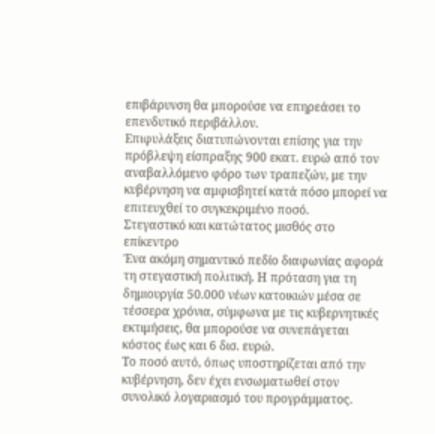επιβάρυνση θα μπορούσε να επηρεάσει το επενδυτικό περιβάλλον.
Επιφυλάξεις διατυπώνονται επίσης για την πρόβλεψη είσπραξης 900 εκατ. ευρώ από τον αναβαλλόμενο φόρο των τραπεζών, με την κυβέρνηση να αμφισβητεί κατά πόσο μπορεί να επιτευχθεί το συγκεκριμένο ποσό.
Στεγαστικό και κατώτατος μισθός στο επίκεντρο
Ένα ακόμη σημαντικό πεδίο διαφωνίας αφορά τη στεγαστική πολιτική. Η πρόταση για τη δημιουργία 50.000 νέων κατοικιών μέσα σε τέσσερα χρόνια, σύμφωνα με τις κυβερνητικές εκτιμήσεις, θα μπορούσε να συνεπάγεται κόστος έως και 6 δισ. ευρώ.
Το ποσό αυτό, όπως υποστηρίζεται από την κυβέρνηση, δεν έχει ενσωματωθεί στον συνολικό λογαριασμό του προγράμματος.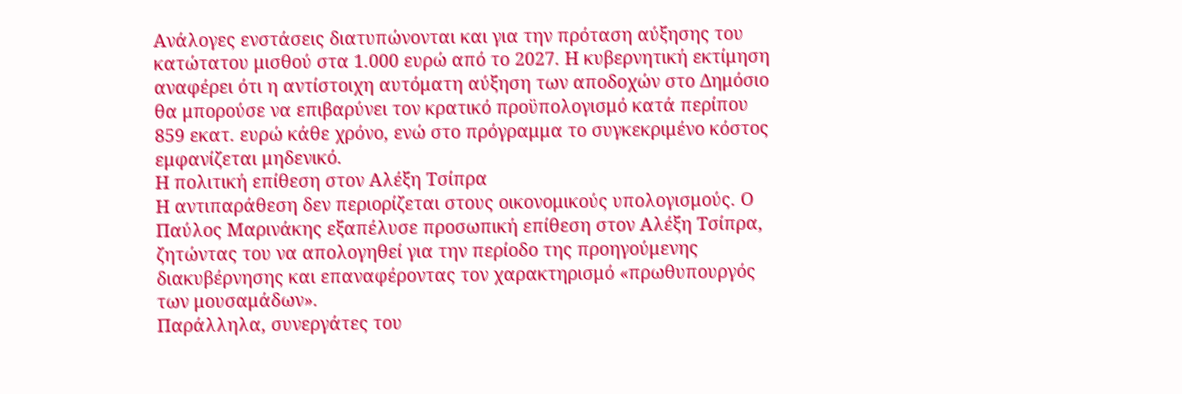Ανάλογες ενστάσεις διατυπώνονται και για την πρόταση αύξησης του κατώτατου μισθού στα 1.000 ευρώ από το 2027. Η κυβερνητική εκτίμηση αναφέρει ότι η αντίστοιχη αυτόματη αύξηση των αποδοχών στο Δημόσιο θα μπορούσε να επιβαρύνει τον κρατικό προϋπολογισμό κατά περίπου 859 εκατ. ευρώ κάθε χρόνο, ενώ στο πρόγραμμα το συγκεκριμένο κόστος εμφανίζεται μηδενικό.
Η πολιτική επίθεση στον Αλέξη Τσίπρα
Η αντιπαράθεση δεν περιορίζεται στους οικονομικούς υπολογισμούς. Ο Παύλος Μαρινάκης εξαπέλυσε προσωπική επίθεση στον Αλέξη Τσίπρα, ζητώντας του να απολογηθεί για την περίοδο της προηγούμενης διακυβέρνησης και επαναφέροντας τον χαρακτηρισμό «πρωθυπουργός των μουσαμάδων».
Παράλληλα, συνεργάτες του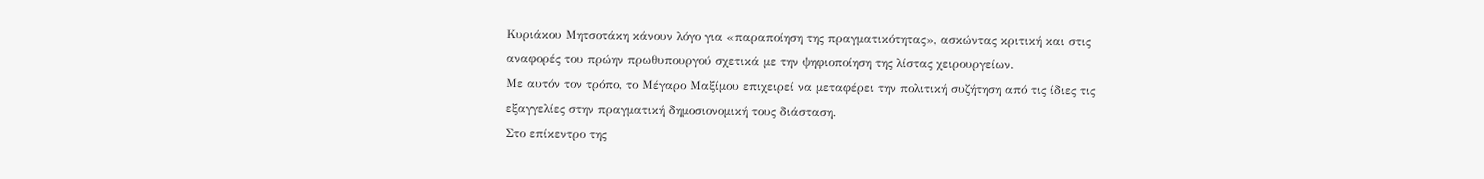Κυριάκου Μητσοτάκη κάνουν λόγο για «παραποίηση της πραγματικότητας», ασκώντας κριτική και στις αναφορές του πρώην πρωθυπουργού σχετικά με την ψηφιοποίηση της λίστας χειρουργείων.
Με αυτόν τον τρόπο, το Μέγαρο Μαξίμου επιχειρεί να μεταφέρει την πολιτική συζήτηση από τις ίδιες τις εξαγγελίες στην πραγματική δημοσιονομική τους διάσταση.
Στο επίκεντρο της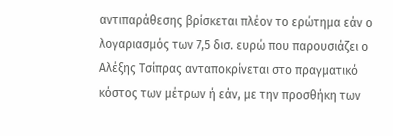αντιπαράθεσης βρίσκεται πλέον το ερώτημα εάν ο λογαριασμός των 7,5 δισ. ευρώ που παρουσιάζει ο Αλέξης Τσίπρας ανταποκρίνεται στο πραγματικό κόστος των μέτρων ή εάν, με την προσθήκη των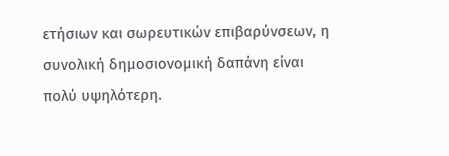ετήσιων και σωρευτικών επιβαρύνσεων, η συνολική δημοσιονομική δαπάνη είναι πολύ υψηλότερη.